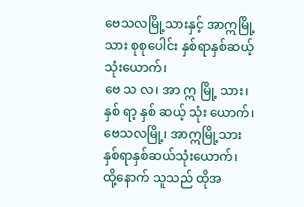ဗေသလမြို့သားနှင့် အာဣမြို့သား စုစုပေါင်း နှစ်ရာနှစ်ဆယ့်သုံးယောက်၊
ဗေ သ လ၊ အာ ဣ မြို့ သား၊ နှစ် ရာ့ နှစ် ဆယ့် သုံး ယောက်၊
ဗေသလမြို့၊ အာဣမြို့သား နှစ်ရာနှစ်ဆယ်သုံးယောက်၊
ထို့နောက် သူသည် ထိုအ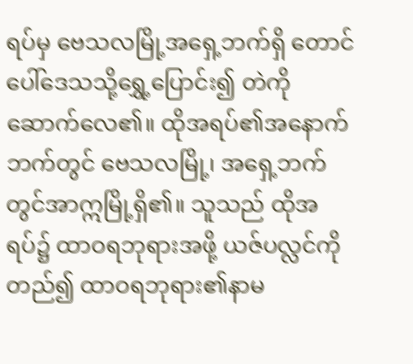ရပ်မှ ဗေသလမြို့အရှေ့ဘက်ရှိ တောင်ပေါ်ဒေသသို့ရွှေ့ပြောင်း၍ တဲကိုဆောက်လေ၏။ ထိုအရပ်၏အနောက်ဘက်တွင် ဗေသလမြို့၊ အရှေ့ဘက်တွင်အာဣမြို့ရှိ၏။ သူသည် ထိုအရပ်၌ ထာဝရဘုရားအဖို့ ယဇ်ပလ္လင်ကိုတည်၍ ထာဝရဘုရား၏နာမ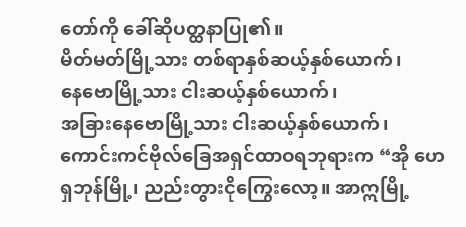တော်ကို ခေါ်ဆိုပတ္ထနာပြု၏။
မိတ်မတ်မြို့သား တစ်ရာနှစ်ဆယ့်နှစ်ယောက်၊
နေဗောမြို့သား ငါးဆယ့်နှစ်ယောက်၊
အခြားနေဗောမြို့သား ငါးဆယ့်နှစ်ယောက်၊
ကောင်းကင်ဗိုလ်ခြေအရှင်ထာဝရဘုရားက “အို ဟေရှဘုန်မြို့၊ ညည်းတွားငိုကြွေးလော့။ အာဣမြို့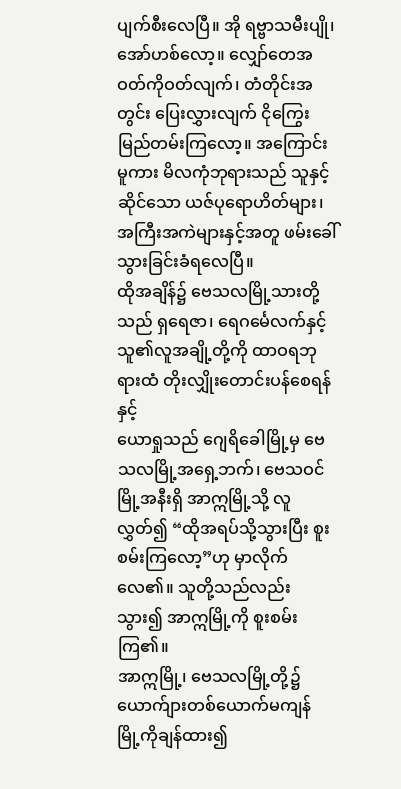ပျက်စီးလေပြီ။ အို ရဗ္ဗာသမီးပျို၊ အော်ဟစ်လော့။ လျှော်တေအဝတ်ကိုဝတ်လျက်၊ တံတိုင်းအတွင်း ပြေးလွှားလျက် ငိုကြွေးမြည်တမ်းကြလော့။ အကြောင်းမူကား မိလကုံဘုရားသည် သူနှင့်ဆိုင်သော ယဇ်ပုရောဟိတ်များ၊ အကြီးအကဲများနှင့်အတူ ဖမ်းခေါ်သွားခြင်းခံရလေပြီ။
ထိုအချိန်၌ ဗေသလမြို့သားတို့သည် ရှရေဇာ၊ ရေဂင်္မေလက်နှင့် သူ၏လူအချို့တို့ကို ထာဝရဘုရားထံ တိုးလျှိုးတောင်းပန်စေရန်နှင့်
ယောရှုသည် ဂျေရိခေါမြို့မှ ဗေသလမြို့အရှေ့ဘက်၊ ဗေသဝင်မြို့အနီးရှိ အာဣမြို့သို့ လူလွှတ်၍ “ထိုအရပ်သို့သွားပြီး စူးစမ်းကြလော့”ဟု မှာလိုက်လေ၏။ သူတို့သည်လည်း သွား၍ အာဣမြို့ကို စူးစမ်းကြ၏။
အာဣမြို့၊ ဗေသလမြို့တို့၌ ယောက်ျားတစ်ယောက်မကျန် မြို့ကိုချန်ထား၍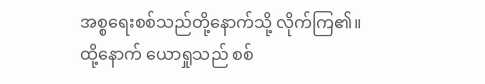အစ္စရေးစစ်သည်တို့နောက်သို့ လိုက်ကြ၏။
ထို့နောက် ယောရှုသည် စစ်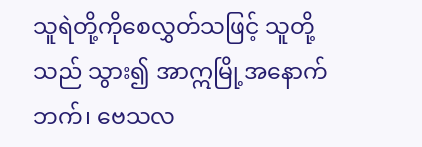သူရဲတို့ကိုစေလွှတ်သဖြင့် သူတို့သည် သွား၍ အာဣမြို့အနောက်ဘက်၊ ဗေသလ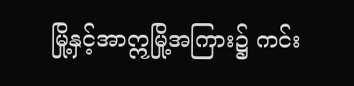မြို့နှင့်အာဣမြို့အကြား၌ ကင်း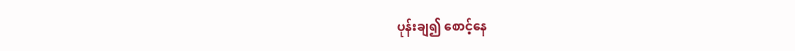ပုန်းချ၍ စောင့်နေ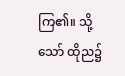ကြ၏။ သို့သော် ထိုည၌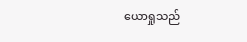ယောရှုသည်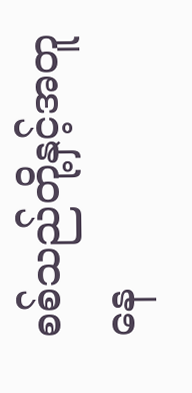စစ်သည်တို့နှင့်အတူနေ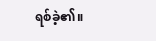ရစ်ခဲ့၏။